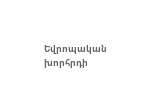Եվրոպական խորհրդի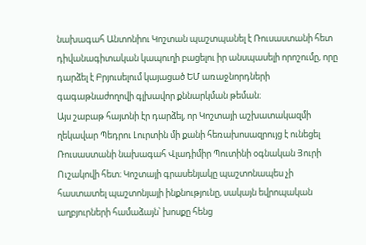նախագահ Անտոնիու Կոշտան պաշտպանել է Ռուսաստանի հետ դիվանագիտական կապուղի բացելու իր անսպասելի որոշումը, որը դարձել է Բրյուսելում կայացած ԵՄ առաջնորդների գագաթնաժողովի գլխավոր քննարկման թեման։
Այս շաբաթ հայտնի էր դարձել, որ Կոշտայի աշխատակազմի ղեկավար Պեդրու Լուրտին մի քանի հեռախոսազրույց է ունեցել Ռուսաստանի նախագահ Վլադիմիր Պուտինի օգնական Յուրի Ուշակովի հետ։ Կոշտայի գրասենյակը պաշտոնապես չի հաստատել պաշտոնյայի ինքնությունը, սակայն եվրոպական աղբյուրների համաձայն՝ խոսքը հենց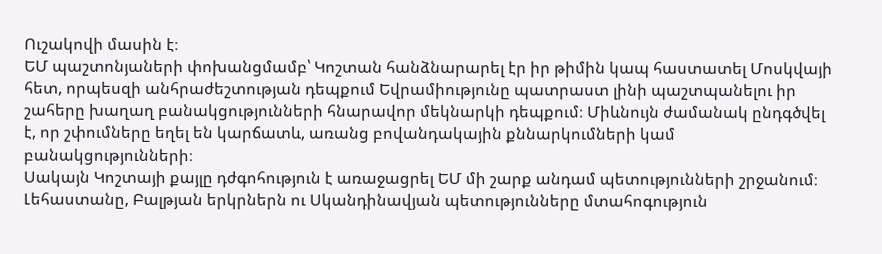Ուշակովի մասին է։
ԵՄ պաշտոնյաների փոխանցմամբ՝ Կոշտան հանձնարարել էր իր թիմին կապ հաստատել Մոսկվայի հետ, որպեսզի անհրաժեշտության դեպքում Եվրամիությունը պատրաստ լինի պաշտպանելու իր շահերը խաղաղ բանակցությունների հնարավոր մեկնարկի դեպքում։ Միևնույն ժամանակ ընդգծվել է, որ շփումները եղել են կարճատև, առանց բովանդակային քննարկումների կամ բանակցությունների։
Սակայն Կոշտայի քայլը դժգոհություն է առաջացրել ԵՄ մի շարք անդամ պետությունների շրջանում։ Լեհաստանը, Բալթյան երկրներն ու Սկանդինավյան պետությունները մտահոգություն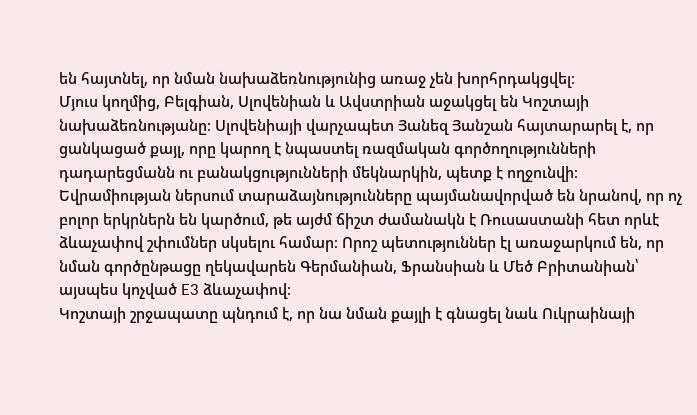են հայտնել, որ նման նախաձեռնությունից առաջ չեն խորհրդակցվել։
Մյուս կողմից, Բելգիան, Սլովենիան և Ավստրիան աջակցել են Կոշտայի նախաձեռնությանը։ Սլովենիայի վարչապետ Յանեզ Յանշան հայտարարել է, որ ցանկացած քայլ, որը կարող է նպաստել ռազմական գործողությունների դադարեցմանն ու բանակցությունների մեկնարկին, պետք է ողջունվի։
Եվրամիության ներսում տարաձայնությունները պայմանավորված են նրանով, որ ոչ բոլոր երկրներն են կարծում, թե այժմ ճիշտ ժամանակն է Ռուսաստանի հետ որևէ ձևաչափով շփումներ սկսելու համար։ Որոշ պետություններ էլ առաջարկում են, որ նման գործընթացը ղեկավարեն Գերմանիան, Ֆրանսիան և Մեծ Բրիտանիան՝ այսպես կոչված E3 ձևաչափով։
Կոշտայի շրջապատը պնդում է, որ նա նման քայլի է գնացել նաև Ուկրաինայի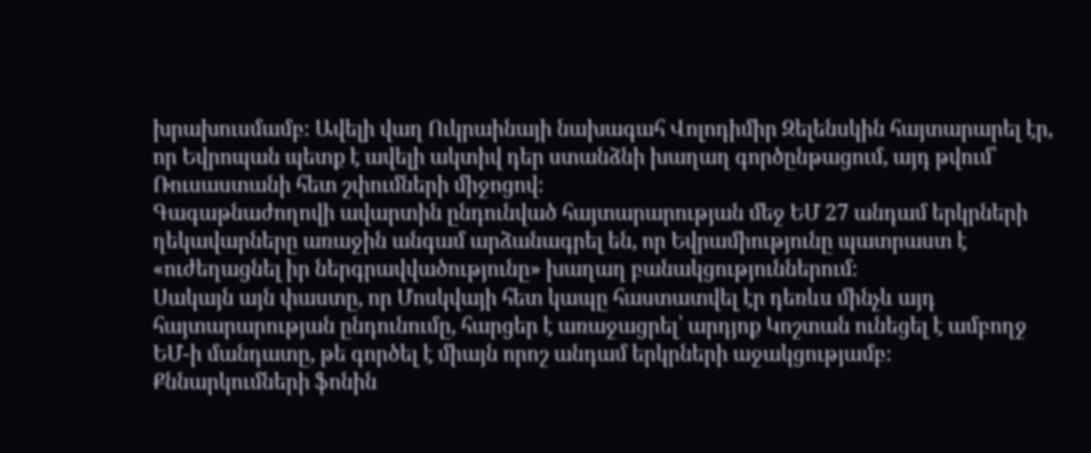խրախուսմամբ։ Ավելի վաղ Ուկրաինայի նախագահ Վոլոդիմիր Զելենսկին հայտարարել էր, որ Եվրոպան պետք է ավելի ակտիվ դեր ստանձնի խաղաղ գործընթացում, այդ թվում՝ Ռուսաստանի հետ շփումների միջոցով։
Գագաթնաժողովի ավարտին ընդունված հայտարարության մեջ ԵՄ 27 անդամ երկրների ղեկավարները առաջին անգամ արձանագրել են, որ Եվրամիությունը պատրաստ է «ուժեղացնել իր ներգրավվածությունը» խաղաղ բանակցություններում։
Սակայն այն փաստը, որ Մոսկվայի հետ կապը հաստատվել էր դեռևս մինչև այդ հայտարարության ընդունումը, հարցեր է առաջացրել՝ արդյոք Կոշտան ունեցել է ամբողջ ԵՄ-ի մանդատը, թե գործել է միայն որոշ անդամ երկրների աջակցությամբ։
Քննարկումների ֆոնին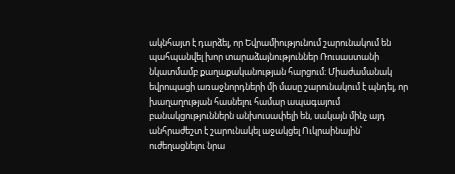ակնհայտ է դարձել, որ Եվրամիությունում շարունակում են պահպանվել խոր տարաձայնություններ Ռուսաստանի նկատմամբ քաղաքականության հարցում։ Միաժամանակ եվրոպացի առաջնորդների մի մասը շարունակում է պնդել, որ խաղաղության հասնելու համար ապագայում բանակցություններն անխուսափելի են, սակայն մինչ այդ անհրաժեշտ է շարունակել աջակցել Ուկրաինային՝ ուժեղացնելու նրա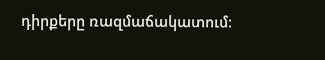դիրքերը ռազմաճակատում։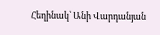Հեղինակ՝ Անի Վարդանյան